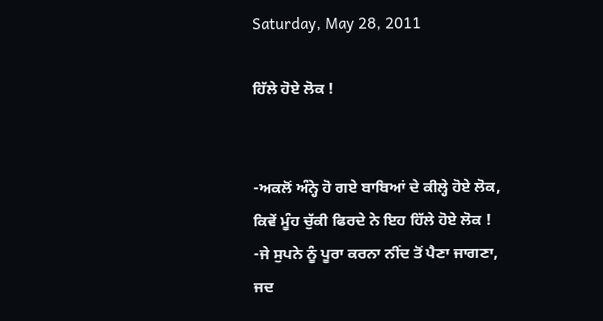Saturday, May 28, 2011

ਹਿੱਲੇ ਹੋਏ ਲੋਕ !


-ਅਕਲੋਂ ਅੰਨ੍ਹੇ ਹੋ ਗਏ ਬਾਬਿਆਂ ਦੇ ਕੀਲ੍ਹੇ ਹੋਏ ਲੋਕ,
ਕਿਵੇਂ ਮੂੰਹ ਚੁੱਕੀ ਫਿਰਦੇ ਨੇ ਇਹ ਹਿੱਲੇ ਹੋਏ ਲੋਕ !
-ਜੇ ਸੁਪਨੇ ਨੂੰ ਪੂਰਾ ਕਰਨਾ ਨੀਂਦ ਤੋਂ ਪੈਣਾ ਜਾਗਣਾ,
ਜਦ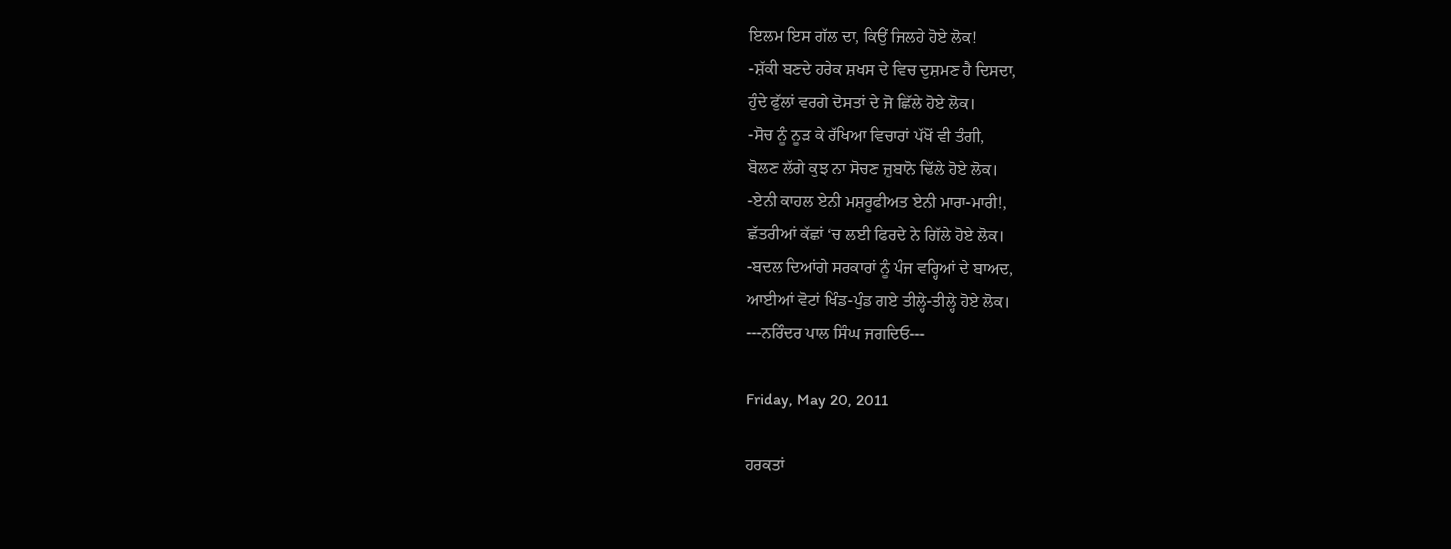ਇਲਮ ਇਸ ਗੱਲ ਦਾ, ਕਿਉਂ ਜਿਲਹੇ ਹੋਏ ਲੋਕ!
-ਸ਼ੱਕੀ ਬਣਦੇ ਹਰੇਕ ਸ਼ਖਸ ਦੇ ਵਿਚ ਦੁਸ਼ਮਣ ਹੈ ਦਿਸਦਾ,
ਹੁੰਦੇ ਫੁੱਲਾਂ ਵਰਗੇ ਦੋਸਤਾਂ ਦੇ ਜੋ ਛਿੱਲੇ ਹੋਏ ਲੋਕ।
-ਸੋਚ ਨੂੰ ਨੂੜ ਕੇ ਰੱਖਿਆ ਵਿਚਾਰਾਂ ਪੱਖੋਂ ਵੀ ਤੰਗੀ,
ਬੋਲਣ ਲੱਗੇ ਕੁਝ ਨਾ ਸੋਚਣ ਜ਼ੁਬਾਨੋ ਢਿੱਲੇ ਹੋਏ ਲੋਕ।
-ਏਨੀ ਕਾਹਲ ਏਨੀ ਮਸ਼ਰੂਫੀਅਤ ਏਨੀ ਮਾਰਾ-ਮਾਰੀ!,
ਛੱਤਰੀਆਂ ਕੱਛਾਂ ‘ਚ ਲਈ ਫਿਰਦੇ ਨੇ ਗਿੱਲੇ ਹੋਏ ਲੋਕ।
-ਬਦਲ ਦਿਆਂਗੇ ਸਰਕਾਰਾਂ ਨੂੰ ਪੰਜ ਵਰ੍ਹਿਆਂ ਦੇ ਬਾਅਦ,
ਆਈਆਂ ਵੋਟਾਂ ਖਿੰਡ-ਪੁੰਡ ਗਏ ਤੀਲ੍ਹੇ-ਤੀਲ੍ਹੇ ਹੋਏ ਲੋਕ।
---ਨਰਿੰਦਰ ਪਾਲ ਸਿੰਘ ਜਗਦਿਓ---

Friday, May 20, 2011

ਹਰਕਤਾਂ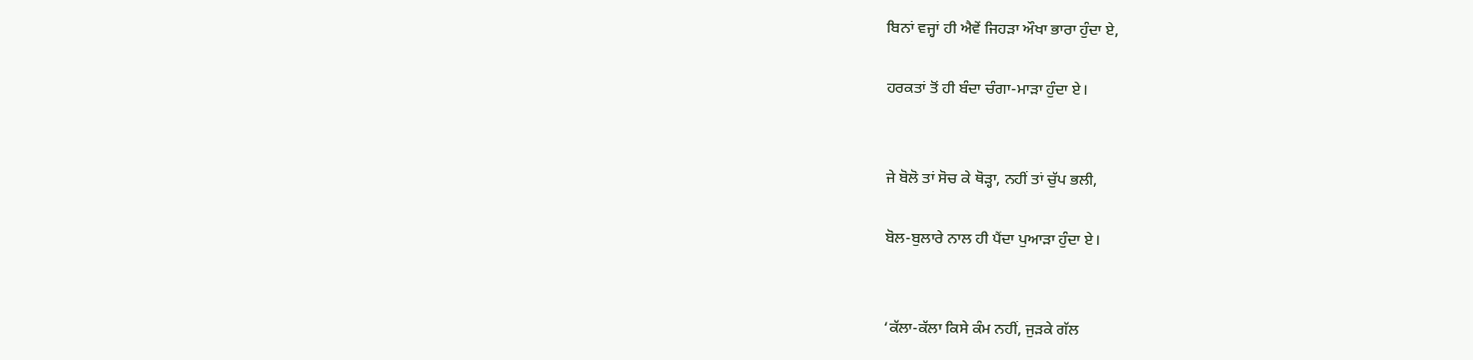ਬਿਨਾਂ ਵਜ੍ਹਾਂ ਹੀ ਐਵੇਂ ਜਿਹੜਾ ਔਖਾ ਭਾਰਾ ਹੁੰਦਾ ਏ,

ਹਰਕਤਾਂ ਤੋਂ ਹੀ ਬੰਦਾ ਚੰਗਾ-ਮਾੜਾ ਹੁੰਦਾ ਏ।


ਜੇ ਬੋਲੋ ਤਾਂ ਸੋਚ ਕੇ ਥੋੜ੍ਹਾ, ਨਹੀਂ ਤਾਂ ਚੁੱਪ ਭਲੀ,

ਬੋਲ-ਬੁਲਾਰੇ ਨਾਲ ਹੀ ਪੈਂਦਾ ਪੁਆੜਾ ਹੁੰਦਾ ਏ।


‘ਕੱਲਾ-ਕੱਲਾ ਕਿਸੇ ਕੰਮ ਨਹੀਂ, ਜੁੜਕੇ ਗੱਲ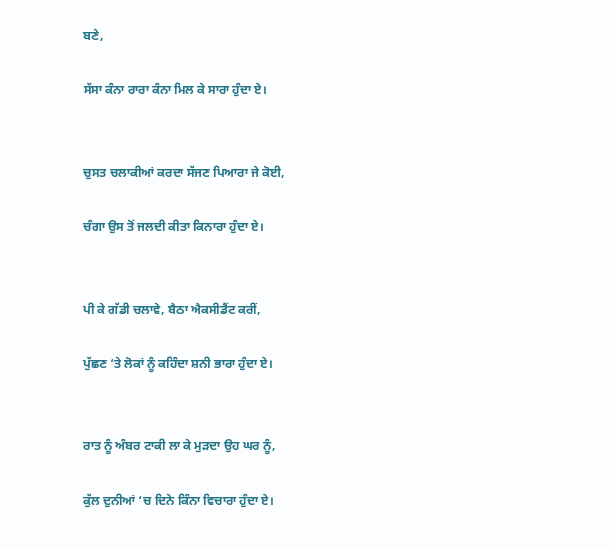ਬਣੇ,

ਸੱਸਾ ਕੰਨਾ ਰਾਰਾ ਕੰਨਾ ਮਿਲ ਕੇ ਸਾਰਾ ਹੁੰਦਾ ਏ।


ਚੁਸਤ ਚਲਾਕੀਆਂ ਕਰਦਾ ਸੱਜਣ ਪਿਆਰਾ ਜੇ ਕੋਈ,

ਚੰਗਾ ਉਸ ਤੋਂ ਜਲਦੀ ਕੀਤਾ ਕਿਨਾਰਾ ਹੁੰਦਾ ਏ।


ਪੀ ਕੇ ਗੱਡੀ ਚਲਾਵੇ, ਬੈਠਾ ਐਕਸੀਡੈਂਟ ਕਰੀਂ,

ਪੁੱਛਣ ‘ਤੇ ਲੋਕਾਂ ਨੂੰ ਕਹਿੰਦਾ ਸ਼ਨੀ ਭਾਰਾ ਹੁੰਦਾ ਏ।


ਰਾਤ ਨੂੰ ਅੰਬਰ ਟਾਕੀ ਲਾ ਕੇ ਮੁੜਦਾ ਉਹ ਘਰ ਨੂੰ,

ਕੁੱਲ ਦੁਨੀਆਂ ‘ਚ ਦਿਨੇ ਕਿੰਨਾ ਵਿਚਾਰਾ ਹੁੰਦਾ ਏ।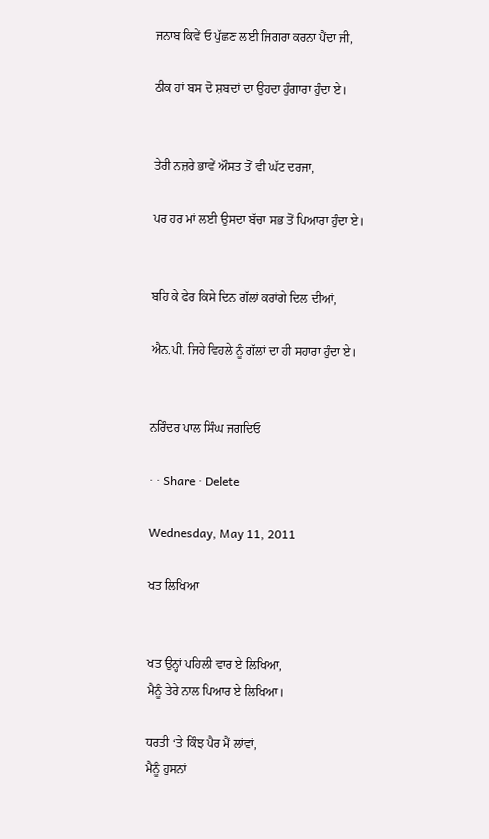ਜਨਾਬ ਕਿਵੇਂ ਓ ਪੁੱਛਣ ਲਈ ਜਿਗਰਾ ਕਰਨਾ ਪੈਂਦਾ ਜੀ,

ਠੀਕ ਹਾਂ ਬਸ ਦੋ ਸ਼ਬਦਾਂ ਦਾ ਉਹਦਾ ਹੁੰਗਾਰਾ ਹੁੰਦਾ ਏ।


ਤੇਰੀ ਨਜ਼ਰੇ ਭਾਵੇਂ ਔਸਤ ਤੋਂ ਵੀ ਘੱਟ ਦਰਜਾ,

ਪਰ ਹਰ ਮਾਂ ਲਈ ਉਸਦਾ ਬੱਚਾ ਸਭ ਤੋਂ ਪਿਆਰਾ ਹੁੰਦਾ ਏ।


ਬਹਿ ਕੇ ਫੇਰ ਕਿਸੇ ਦਿਨ ਗੱਲਾਂ ਕਰਾਂਗੇ ਦਿਲ ਦੀਆਂ,

ਐਨ.ਪੀ. ਜਿਹੇ ਵਿਹਲੇ ਨੂੰ ਗੱਲਾਂ ਦਾ ਹੀ ਸਹਾਰਾ ਹੁੰਦਾ ਏ।


ਨਰਿੰਦਰ ਪਾਲ ਸਿੰਘ ਜਗਦਿਓ

· · Share · Delete

Wednesday, May 11, 2011

ਖਤ ਲਿਖਿਆ


ਖਤ ਉਨ੍ਹਾਂ ਪਹਿਲੀ ਵਾਰ ਏ ਲਿਖਿਆ,
ਮੈਨੂੰ ਤੇਰੇ ਨਾਲ ਪਿਆਰ ਏ ਲਿਖਿਆ।

ਧਰਤੀ ‘ਤੇ ਕਿੰਝ ਪੈਰ ਮੈਂ ਲਾਂਵਾਂ,
ਮੈਨੂੰ ਹੁਸਨਾਂ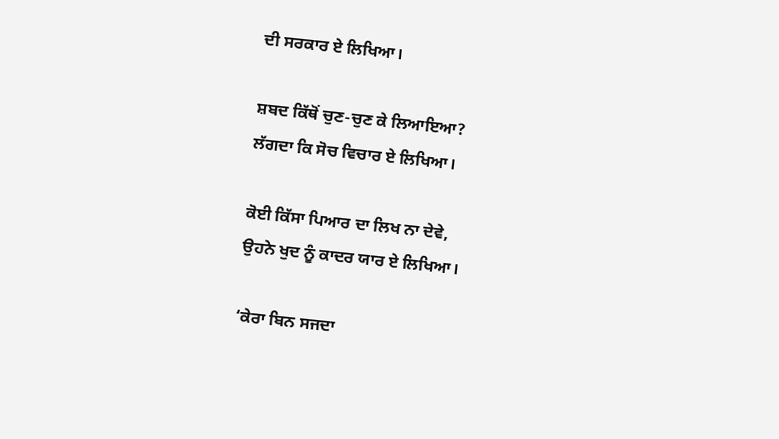ਦੀ ਸਰਕਾਰ ਏ ਲਿਖਿਆ।

ਸ਼ਬਦ ਕਿੱਥੋਂ ਚੁਣ-ਚੁਣ ਕੇ ਲਿਆਇਆ?
ਲੱਗਦਾ ਕਿ ਸੋਚ ਵਿਚਾਰ ਏ ਲਿਖਿਆ।

ਕੋਈ ਕਿੱਸਾ ਪਿਆਰ ਦਾ ਲਿਖ ਨਾ ਦੇਵੇ,
ਉਹਨੇ ਖੁਦ ਨੂੰ ਕਾਦਰ ਯਾਰ ਏ ਲਿਖਿਆ।

‘ਕੇਰਾ ਬਿਨ ਸਜਦਾ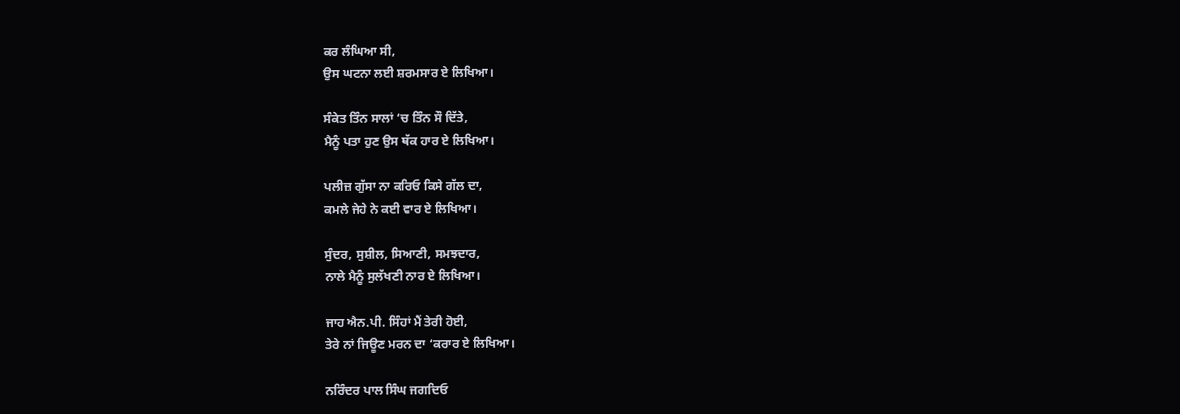ਕਰ ਲੰਘਿਆ ਸੀ,
ਉਸ ਘਟਨਾ ਲਈ ਸ਼ਰਮਸਾਰ ਏ ਲਿਖਿਆ।

ਸੰਕੇਤ ਤਿੰਨ ਸਾਲਾਂ ‘ਚ ਤਿੰਨ ਸੌ ਦਿੱਤੇ,
ਮੈਨੂੰ ਪਤਾ ਹੁਣ ਉਸ ਥੱਕ ਹਾਰ ਏ ਲਿਖਿਆ।

ਪਲੀਜ਼ ਗੁੱਸਾ ਨਾ ਕਰਿਓ ਕਿਸੇ ਗੱਲ ਦਾ,
ਕਮਲੇ ਜੇਹੇ ਨੇ ਕਈ ਵਾਰ ਏ ਲਿਖਿਆ।

ਸੁੰਦਰ, ਸੁਸ਼ੀਲ, ਸਿਆਣੀ, ਸਮਝਦਾਰ,
ਨਾਲੇ ਮੈਨੂੰ ਸੁਲੱਖਣੀ ਨਾਰ ਏ ਲਿਖਿਆ।

ਜਾਹ ਐਨ.ਪੀ. ਸਿੰਹਾਂ ਮੈਂ ਤੇਰੀ ਹੋਈ,
ਤੇਰੇ ਨਾਂ ਜਿਊਣ ਮਰਨ ਦਾ ‘ਕਰਾਰ ਏ ਲਿਖਿਆ।

ਨਰਿੰਦਰ ਪਾਲ ਸਿੰਘ ਜਗਦਿਓ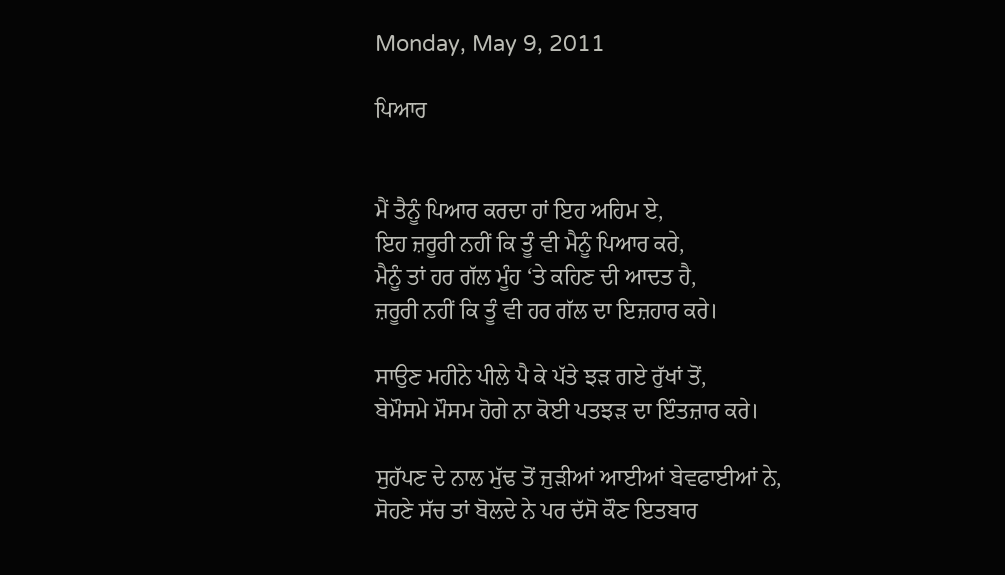Monday, May 9, 2011

ਪਿਆਰ


ਮੈਂ ਤੈਨੂੰ ਪਿਆਰ ਕਰਦਾ ਹਾਂ ਇਹ ਅਹਿਮ ਏ,
ਇਹ ਜ਼ਰੂਰੀ ਨਹੀਂ ਕਿ ਤੂੰ ਵੀ ਮੈਨੂੰ ਪਿਆਰ ਕਰੇ,
ਮੈਨੂੰ ਤਾਂ ਹਰ ਗੱਲ ਮੂੰਹ ‘ਤੇ ਕਹਿਣ ਦੀ ਆਦਤ ਹੈ,
ਜ਼ਰੂਰੀ ਨਹੀਂ ਕਿ ਤੂੰ ਵੀ ਹਰ ਗੱਲ ਦਾ ਇਜ਼ਹਾਰ ਕਰੇ।

ਸਾਉਣ ਮਹੀਨੇ ਪੀਲੇ ਪੈ ਕੇ ਪੱਤੇ ਝੜ ਗਏ ਰੁੱਖਾਂ ਤੋਂ,
ਬੇਮੌਸਮੇ ਮੌਸਮ ਹੋਗੇ ਨਾ ਕੋਈ ਪਤਝੜ ਦਾ ਇੰਤਜ਼ਾਰ ਕਰੇ।

ਸੁਹੱਪਣ ਦੇ ਨਾਲ ਮੁੱਢ ਤੋਂ ਜੁੜੀਆਂ ਆਈਆਂ ਬੇਵਫਾਈਆਂ ਨੇ,
ਸੋਹਣੇ ਸੱਚ ਤਾਂ ਬੋਲਦੇ ਨੇ ਪਰ ਦੱਸੋ ਕੌਣ ਇਤਬਾਰ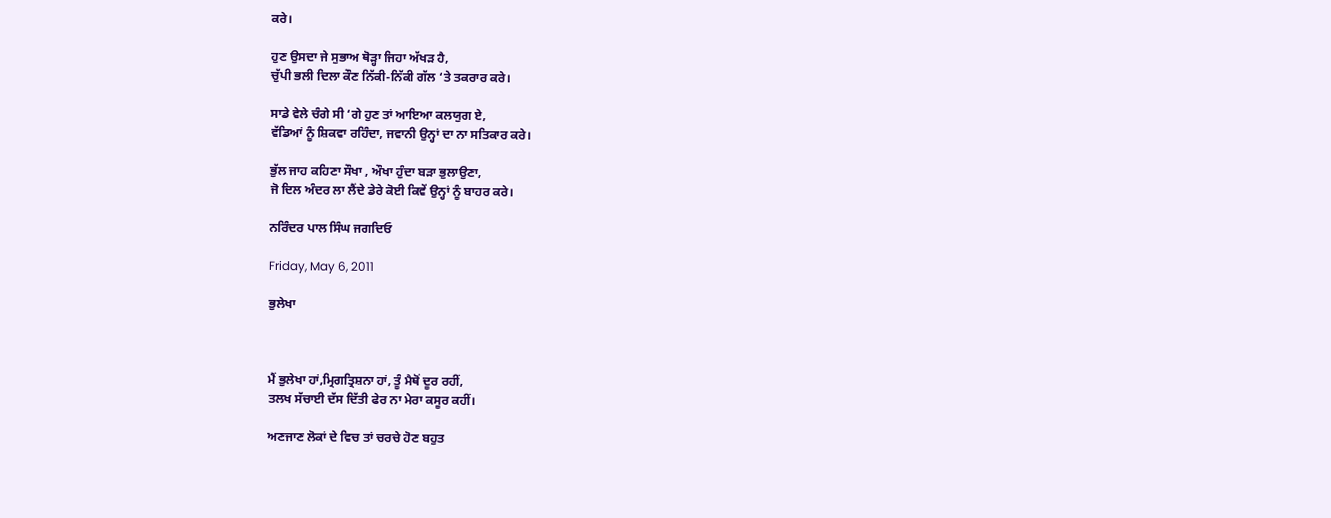ਕਰੇ।

ਹੁਣ ਉਸਦਾ ਜੇ ਸੁਭਾਅ ਥੋੜ੍ਹਾ ਜਿਹਾ ਅੱਖੜ ਹੈ,
ਚੁੱਪੀ ਭਲੀ ਦਿਲਾ ਕੌਣ ਨਿੱਕੀ-ਨਿੱਕੀ ਗੱਲ ‘ਤੇ ਤਕਰਾਰ ਕਰੇ।

ਸਾਡੇ ਵੇਲੇ ਚੰਗੇ ਸੀ ‘ਗੇ ਹੁਣ ਤਾਂ ਆਇਆ ਕਲਯੁਗ ਏ,
ਵੱਡਿਆਂ ਨੂੰ ਸ਼ਿਕਵਾ ਰਹਿੰਦਾ, ਜਵਾਨੀ ਉਨ੍ਹਾਂ ਦਾ ਨਾ ਸਤਿਕਾਰ ਕਰੇ।

ਭੁੱਲ ਜਾਹ ਕਹਿਣਾ ਸੌਖਾ , ਔਖਾ ਹੁੰਦਾ ਬੜਾ ਭੁਲਾਉਣਾ,
ਜੋ ਦਿਲ ਅੰਦਰ ਲਾ ਲੈਂਦੇ ਡੇਰੇ ਕੋਈ ਕਿਵੇਂ ਉਨ੍ਹਾਂ ਨੂੰ ਬਾਹਰ ਕਰੇ।

ਨਰਿੰਦਰ ਪਾਲ ਸਿੰਘ ਜਗਦਿਓ

Friday, May 6, 2011

ਭੁਲੇਖਾ



ਮੈਂ ਭੁਲੇਖਾ ਹਾਂ,ਮ੍ਰਿਗਤ੍ਰਿਸ਼ਨਾ ਹਾਂ, ਤੂੰ ਮੈਥੋਂ ਦੂਰ ਰਹੀਂ,
ਤਲਖ ਸੱਚਾਈ ਦੱਸ ਦਿੱਤੀ ਫੇਰ ਨਾ ਮੇਰਾ ਕਸੂਰ ਕਹੀਂ।

ਅਣਜਾਣ ਲੋਕਾਂ ਦੇ ਵਿਚ ਤਾਂ ਚਰਚੇ ਹੋਣ ਬਹੁਤ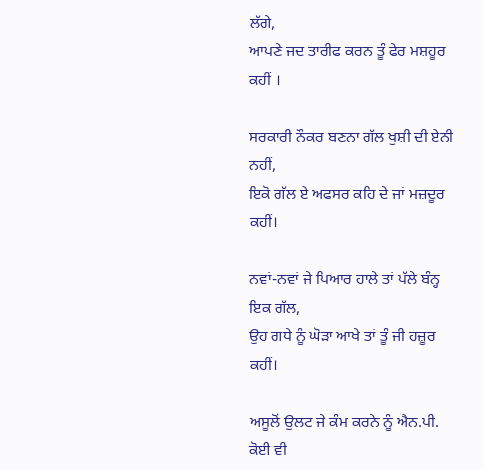ਲੱਗੇ,
ਆਪਣੇ ਜਦ ਤਾਰੀਫ ਕਰਨ ਤੂੰ ਫੇਰ ਮਸ਼ਹੂਰ ਕਹੀਂ ।

ਸਰਕਾਰੀ ਨੌਕਰ ਬਣਨਾ ਗੱਲ ਖੁਸ਼ੀ ਦੀ ਏਨੀ ਨਹੀਂ,
ਇਕੋ ਗੱਲ ਏ ਅਫਸਰ ਕਹਿ ਦੇ ਜਾਂ ਮਜ਼ਦੂਰ ਕਹੀਂ।

ਨਵਾਂ-ਨਵਾਂ ਜੇ ਪਿਆਰ ਹਾਲੇ ਤਾਂ ਪੱਲੇ ਬੰਨ੍ਹ ਇਕ ਗੱਲ,
ਉਹ ਗਧੇ ਨੂੰ ਘੋੜਾ ਆਖੇ ਤਾਂ ਤੂੰ ਜੀ ਹਜ਼ੂਰ ਕਹੀਂ।

ਅਸੂਲੋਂ ਉਲਟ ਜੇ ਕੰਮ ਕਰਨੇ ਨੂੰ ਐਨ.ਪੀ. ਕੋਈ ਵੀ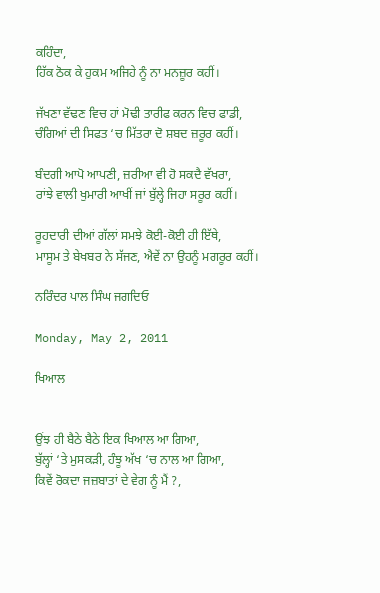ਕਹਿੰਦਾ,
ਹਿੱਕ ਠੋਕ ਕੇ ਹੁਕਮ ਅਜਿਹੇ ਨੂੰ ਨਾ ਮਨਜ਼ੂਰ ਕਹੀਂ।

ਜੱਖਣਾ ਵੱਢਣ ਵਿਚ ਹਾਂ ਮੋਢੀ ਤਾਰੀਫ ਕਰਨ ਵਿਚ ਫਾਡੀ,
ਚੰਗਿਆਂ ਦੀ ਸਿਫਤ ‘ਚ ਮਿੱਤਰਾ ਦੋ ਸ਼ਬਦ ਜ਼ਰੂਰ ਕਹੀਂ।

ਬੰਦਗੀ ਆਪੋ ਆਪਣੀ, ਜ਼ਰੀਆ ਵੀ ਹੋ ਸਕਦੈ ਵੱਖਰਾ,
ਰਾਂਝੇ ਵਾਲੀ ਖੁਮਾਰੀ ਆਖੀਂ ਜਾਂ ਬੁੱਲ੍ਹੇ ਜਿਹਾ ਸਰੂਰ ਕਹੀਂ।

ਰੂਹਦਾਰੀ ਦੀਆਂ ਗੱਲਾਂ ਸਮਝੇ ਕੋਈ-ਕੋਈ ਹੀ ਇੱਥੇ,
ਮਾਸੂਮ ਤੇ ਬੇਖਬਰ ਨੇ ਸੱਜਣ, ਐਵੇਂ ਨਾ ਉਹਨੂੰ ਮਗਰੂਰ ਕਹੀਂ।

ਨਰਿੰਦਰ ਪਾਲ ਸਿੰਘ ਜਗਦਿਓ

Monday, May 2, 2011

ਖਿਆਲ


ਉਂਝ ਹੀ ਬੈਠੇ ਬੈਠੇ ਇਕ ਖਿਆਲ ਆ ਗਿਆ,
ਬੁੱਲ੍ਹਾਂ ‘ਤੇ ਮੁਸਕੜੀ, ਹੰਝੂ ਅੱਖ ‘ਚ ਨਾਲ ਆ ਗਿਆ,
ਕਿਵੇਂ ਰੋਕਦਾ ਜਜ਼ਬਾਤਾਂ ਦੇ ਵੇਗ ਨੂੰ ਮੈਂ ?,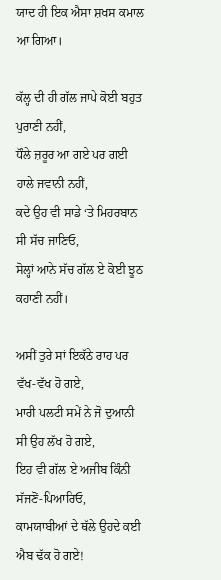ਯਾਦ ਹੀ ਇਕ ਐਸਾ ਸ਼ਖਸ ਕਮਾਲ ਆ ਗਿਆ।

ਕੱਲ੍ਹ ਦੀ ਹੀ ਗੱਲ ਜਾਪੇ ਕੋਈ ਬਹੁਤ ਪੁਰਾਣੀ ਨਹੀਂ,
ਧੌਲੇ ਜ਼ਰੂਰ ਆ ਗਏ ਪਰ ਗਈ ਹਾਲੇ ਜਵਾਨੀ ਨਹੀਂ,
ਕਦੇ ਉਹ ਵੀ ਸਾਡੇ ‘ਤੇ ਮਿਹਰਬਾਨ ਸੀ ਸੱਚ ਜਾਣਿਓ,
ਸੋਲ੍ਹਾਂ ਆਨੇ ਸੱਚ ਗੱਲ ਏ ਕੋਈ ਝੂਠ ਕਹਾਣੀ ਨਹੀਂ।

ਅਸੀਂ ਤੁਰੇ ਸਾਂ ਇਕੱਠੇ ਰਾਹ ਪਰ ਵੱਖ-ਵੱਖ ਹੋ ਗਏ,
ਮਾਰੀ ਪਲਟੀ ਸਮੇਂ ਨੇ ਜੋ ਦੁਆਨੀ ਸੀ ਉਹ ਲੱਖ ਹੋ ਗਏ,
ਇਹ ਵੀ ਗੱਲ ਏ ਅਜੀਬ ਕਿੰਨੀ ਸੱਜਣੋਂ-ਪਿਆਰਿਓ,
ਕਾਮਯਾਬੀਆਂ ਦੇ ਥੱਲੇ ਉਹਦੇ ਕਈ ਐਬ ਢੱਕ ਹੋ ਗਏ!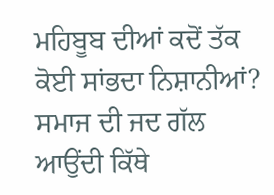ਮਹਿਬੂਬ ਦੀਆਂ ਕਦੋਂ ਤੱਕ ਕੋਈ ਸਾਂਭਦਾ ਨਿਸ਼ਾਨੀਆਂ?
ਸਮਾਜ ਦੀ ਜਦ ਗੱਲ ਆਉਂਦੀ ਕਿੱਥੇ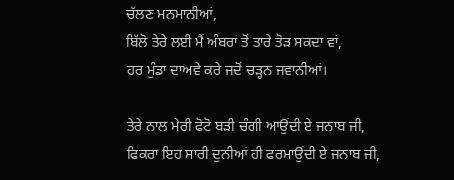ਚੱਲਣ ਮਨਮਾਨੀਆਂ,
ਬਿੱਲੋ ਤੇਰੇ ਲਈ ਮੈਂ ਅੰਬਰਾਂ ਤੋਂ ਤਾਰੇ ਤੋੜ ਸਕਦਾ ਵਾਂ,
ਹਰ ਮੁੰਡਾ ਦਾਅਵੇ ਕਰੇ ਜਦੋਂ ਚੜ੍ਹਨ ਜਵਾਨੀਆਂ।

ਤੇਰੇ ਨਾਲ ਮੇਰੀ ਫੋਟੋ ਬੜੀ ਚੰਗੀ ਆਉਂਦੀ ਏ ਜਨਾਬ ਜੀ,
ਫਿਕਰਾ ਇਹ ਸਾਰੀ ਦੁਨੀਆਂ ਹੀ ਫਰਮਾਉਂਦੀ ਏ ਜਨਾਬ ਜੀ,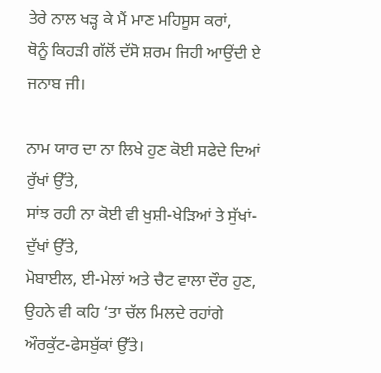ਤੇਰੇ ਨਾਲ ਖੜ੍ਹ ਕੇ ਮੈਂ ਮਾਣ ਮਹਿਸੂਸ ਕਰਾਂ,
ਥੋਨੂੰ ਕਿਹੜੀ ਗੱਲੋਂ ਦੱਸੋ ਸ਼ਰਮ ਜਿਹੀ ਆਉਂਦੀ ਏ ਜਨਾਬ ਜੀ।

ਨਾਮ ਯਾਰ ਦਾ ਨਾ ਲਿਖੇ ਹੁਣ ਕੋਈ ਸਫੇਦੇ ਦਿਆਂ ਰੁੱਖਾਂ ਉੱਤੇ,
ਸਾਂਝ ਰਹੀ ਨਾ ਕੋਈ ਵੀ ਖੁਸ਼ੀ-ਖੇੜਿਆਂ ਤੇ ਸੁੱਖਾਂ-ਦੁੱਖਾਂ ਉੱਤੇ,
ਮੋਬਾਈਲ, ਈ-ਮੇਲਾਂ ਅਤੇ ਚੈਟ ਵਾਲਾ ਦੌਰ ਹੁਣ,
ਉਹਨੇ ਵੀ ਕਹਿ ‘ਤਾ ਚੱਲ ਮਿਲਦੇ ਰਹਾਂਗੇ ਔਰਕੁੱਟ-ਫੇਸਬੁੱਕਾਂ ਉੱਤੇ।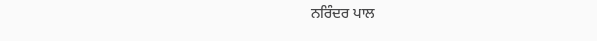ਨਰਿੰਦਰ ਪਾਲ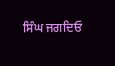ਸਿੰਘ ਜਗਦਿਓ